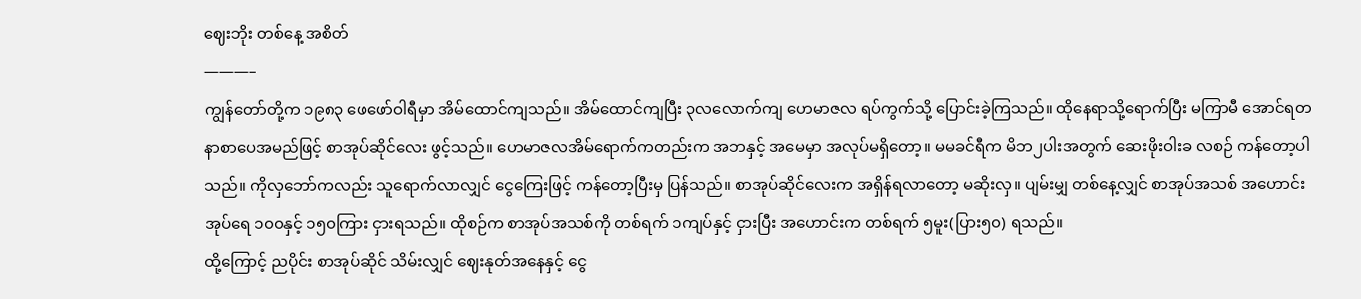ဈေးဘိုး တစ်နေ့ အစိတ်
———–
ကျွန်တော်တို့က ၁၉၈၃ ဖေဖော်ဝါရီမှာ အိမ်ထောင်ကျသည်။ အိမ်ထောင်ကျပြီး ၃လလောက်ကျ ဟေမာဇလ ရပ်ကွက်သို့ ပြောင်းခဲ့ကြသည်။ ထိုနေရာသို့ရောက်ပြီး မကြာမီ အောင်ရတနာစာပေအမည်ဖြင့် စာအုပ်ဆိုင်လေး ဖွင့်သည်။ ဟေမာဇလအိမ်ရောက်ကတည်းက အဘနှင့် အမေမှာ အလုပ်မရှိတော့။ မမခင်ရီက မိဘ၂ပါးအတွက် ဆေးဖိုးဝါးခ လစဉ် ကန်တော့ပါသည်။ ကိုလှဘော်ကလည်း သူရောက်လာလျှင် ငွေကြေးဖြင့် ကန်တော့ပြီးမှ ပြန်သည်။ စာအုပ်ဆိုင်လေးက အရှိန်ရလာတော့ မဆိုးလှ။ ပျမ်းမျှ တစ်နေ့လျှင် စာအုပ်အသစ် အဟောင်း အုပ်ရေ ၁၀၀နှင့် ၁၅၀ကြား ငှားရသည်။ ထိုစဉ်က စာအုပ်အသစ်ကို တစ်ရက် ၁ကျပ်နှင့် ငှားပြီး အဟောင်းက တစ်ရက် ၅မူး(ပြား၅၀) ရသည်။
ထို့ကြောင့် ညပိုင်း စာအုပ်ဆိုင် သိမ်းလျှင် ဈေးနုတ်အနေနှင့် ငွေ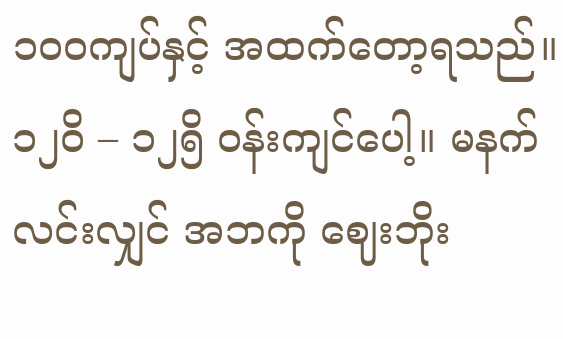၁၀၀ကျပ်နှင့် အထက်တော့ရသည်။ ၁၂ဝိ – ၁၂၅ိ ဝန်းကျင်ပေါ့။ မနက်လင်းလျှင် အဘကို ဈေးဘိုး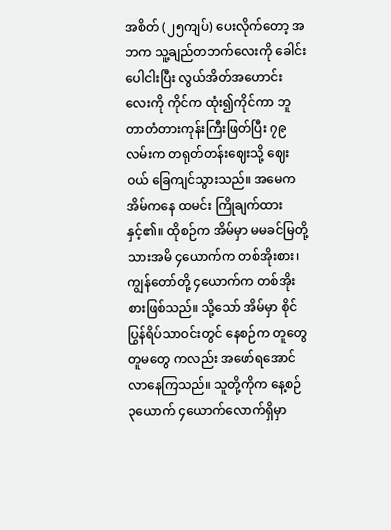အစိတ် (၂၅ကျပ်) ပေးလိုက်တော့ အဘက သူ့ချည်တဘက်လေးကို ခေါင်းပေါငါးပြီး လွယ်အိတ်အဟောင်းလေးကို ကိုင်က ထုံး၍ကိုင်ကာ ဘူတာတံတားကုန်းကြီးဖြတ်ပြီး ၇၉လမ်းက တရုတ်တန်းဈေးသို့ ဈေးဝယ် ခြေကျင်သွားသည်။ အမေက အိမ်ကနေ ထမင်း ကြိုချက်ထားနှင့်၏။ ထိုစဉ်က အိမ်မှာ မမခင်မြတို့ သားအမိ ၄ယောက်က တစ်အိုးစား၊ ကျွန်တော်တို့ ၄ယောက်က တစ်အိုးစားဖြစ်သည်။ သို့သော် အိမ်မှာ စိုင်ပြွန်ရိပ်သာဝင်းတွင် နေစဉ်က တူတွေ တူမတွေ ကလည်း အဖော်ရအောင် လာနေကြသည်။ သူတို့ကိုက နေ့စဉ် ၃ယောက် ၄ယောက်လောက်ရှိမှာ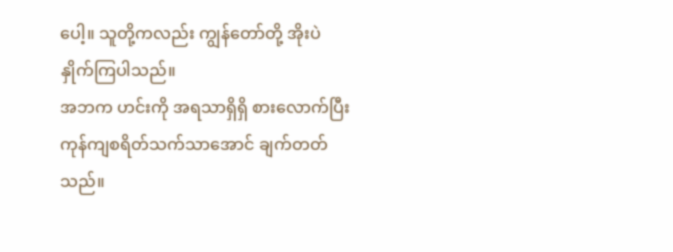ပေါ့။ သူတို့ကလည်း ကျွန်တော်တို့ အိုးပဲနှိုက်ကြပါသည်။
အဘက ဟင်းကို အရသာရှိရှိ စားလောက်ပြီး ကုန်ကျစရိတ်သက်သာအောင် ချက်တတ်သည်။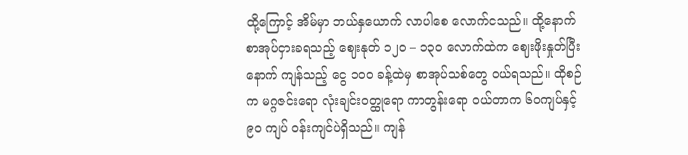ထို့ကြောင့် အိမ်မှာ ဘယ်နှယောက် လာပါစေ လောက်ငသည်။ ထို့နောက် စာအုပ်ငှားခရသည့် ဈေးနုတ် ၁၂၀ – ၁၃၀ လောက်ထဲက ဈေးဖိုးနှုတ်ပြီးနောက် ကျန်သည့် ငွေ ၁၀၀ ခန့်ထဲမှ စာအုပ်သစ်တွေ ဝယ်ရသည်။ ထိုစဉ်က မဂ္ဂဇင်းရော လုံးချင်းဝတ္ထုရော ကာတွန်းရော ဝယ်တာက ၆၀ကျပ်နှင့် ၉၀ ကျပ် ဝန်းကျင်ပဲရှိသည်။ ကျန်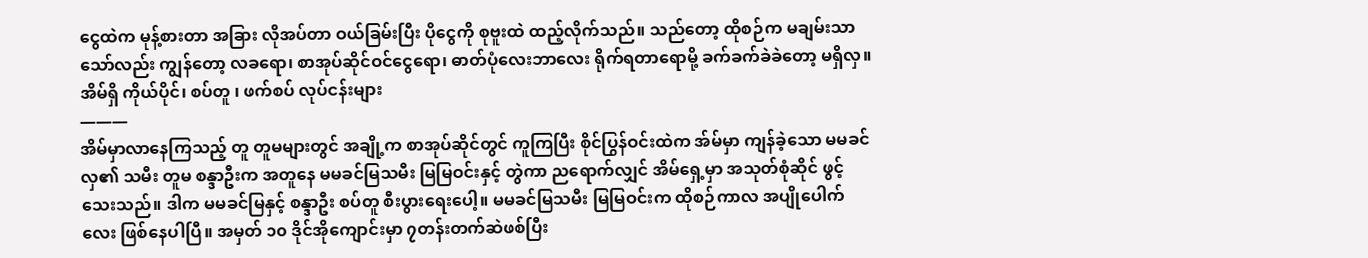ငွေထဲက မုန့်စားတာ အခြား လိုအပ်တာ ဝယ်ခြမ်းပြီး ပိုငွေကို စုဗူးထဲ ထည့်လိုက်သည်။ သည်တော့ ထိုစဉ်က မချမ်းသာသော်လည်း ကျွန်တော့ လခရော၊ စာအုပ်ဆိုင်ဝင်ငွေရော၊ ဓာတ်ပုံလေးဘာလေး ရိုက်ရတာရောမို့ ခက်ခက်ခဲခဲတော့ မရှိလှ။
အိမ်ရှိ ကိုယ်ပိုင်၊ စပ်တူ ၊ ဖက်စပ် လုပ်ငန်းများ
———
အိမ်မှာလာနေကြသည့် တူ တူမများတွင် အချို့က စာအုပ်ဆိုင်တွင် ကူကြပြီး စိုင်ပြွန်ဝင်းထဲက အ်မ်မှာ ကျန်ခဲ့သော မမခင်လှ၏ သမီး တူမ စန္ဒာဦးက အတူနေ မမခင်မြသမီး မြမြဝင်းနှင့် တွဲကာ ညရောက်လျှင် အိမ်ရှေ့မှာ အသုတ်စုံဆိုင် ဖွင့်သေးသည်။ ဒါက မမခင်မြနှင့် စန္ဒာဦး စပ်တူ စီးပွားရေးပေါ့။ မမခင်မြသမီး မြမြဝင်းက ထိုစဉ်ကာလ အပျိုပေါက်လေး ဖြစ်နေပါပြီ။ အမှတ် ၁၀ ဒိုင်အိုကျောင်းမှာ ၇တန်းတက်ဆဲဖစ်ပြီး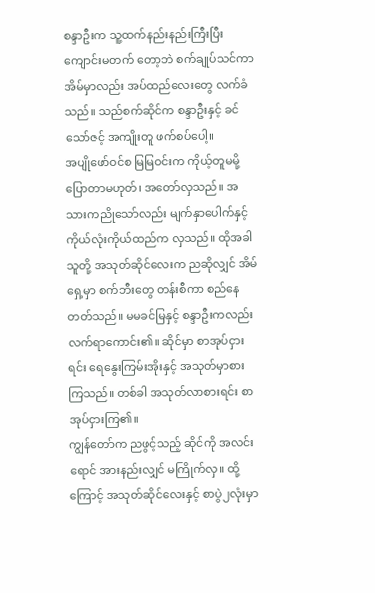စန္ဒာဦးက သူ့ထက်နည်းနည်းကြီးပြီး ကျောင်းမတက် တော့ဘဲ စက်ချုပ်သင်ကာ အိမ်မှာလည်း အပ်ထည်လေးတွေ လက်ခံသည်။ သည်စက်ဆိုင်က စန္ဒာဦးနှင့် ခင်သော်ဇင့် အကျိုးတူ ဖက်စပ်ပေါ့။
အပျိုဖော်ဝင်စ မြမြဝင်းက ကိုယ့်တူမမို့ ပြောတာမဟုတ်၊ အတော်လှသည်။ အသားကညိုသော်လည်း မျက်နှာပေါက်နှင့် ကိုယ်လုံးကိုယ်ထည်က လှသည်။ ထိုအခါ သူတို့ အသုတ်ဆိုင်လေးက ညဆိုလျှင် အိမ်ရှေ့မှာ စက်ဘီးတွေ တန်းစီကာ စည်နေတတ်သည်။ မမခင်မြနှင့် စန္ဒာဦးကလည်း လက်ရာကောင်း၏။ ဆိုင်မှာ စာအုပ်ငှားရင်း ရေနွေးကြမ်းအိုးနှင့် အသုတ်မှာစားကြသည်။ တစ်ခါ အသုတ်လာစားရင်း စာအုပ်ငှားကြ၏။
ကျွန်တော်က ညဖွင့်သည့် ဆိုင်ကို အလင်းရောင် အားနည်းလျှင် မကြိုက်လှ။ ထို့ကြောင့် အသုတ်ဆိုင်လေးနှင့် စာပွဲ၂လုံးမှာ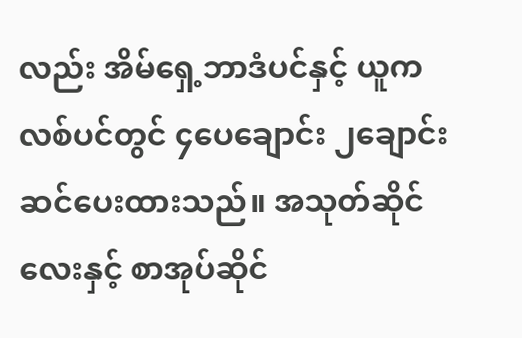လည်း အိမ်ရှေ့ဘာဒံပင်နှင့် ယူကလစ်ပင်တွင် ၄ပေချောင်း ၂ချောင်း ဆင်ပေးထားသည်။ အသုတ်ဆိုင်လေးနှင့် စာအုပ်ဆိုင်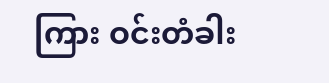ကြား ဝင်းတံခါး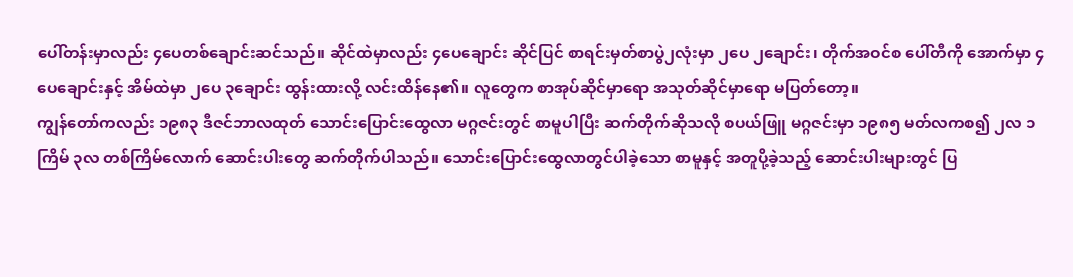ပေါ်တန်းမှာလည်း ၄ပေတစ်ချောင်းဆင်သည်။ ဆိုင်ထဲမှာလည်း ၄ပေချောင်း ဆိုင်ပြင် စာရင်းမှတ်စာပွဲ၂လုံးမှာ ၂ပေ ၂ချောင်း၊ တိုက်အဝင်စ ပေါ်တီကို အောက်မှာ ၄ပေချောင်းနှင့် အိမ်ထဲမှာ ၂ပေ ၃ချောင်း ထွန်းထားလို့ လင်းထိန်နေ၏။ လူတွေက စာအုပ်ဆိုင်မှာရော အသုတ်ဆိုင်မှာရော မပြတ်တော့။
ကျွန်တော်ကလည်း ၁၉၈၃ ဒီဇင်ဘာလထုတ် သောင်းပြောင်းထွေလာ မဂ္ဂဇင်းတွင် စာမူပါပြီး ဆက်တိုက်ဆိုသလို စပယ်ဖြူ မဂ္ဂဇင်းမှာ ၁၉၈၅ မတ်လကစ၍ ၂လ ၁ကြိမ် ၃လ တစ်ကြိမ်လောက် ဆောင်းပါးတွေ ဆက်တိုက်ပါသည်။ သောင်းပြောင်းထွေလာတွင်ပါခဲ့သော စာမူနှင့် အတူပို့ခဲ့သည့် ဆောင်းပါးများတွင် ပြ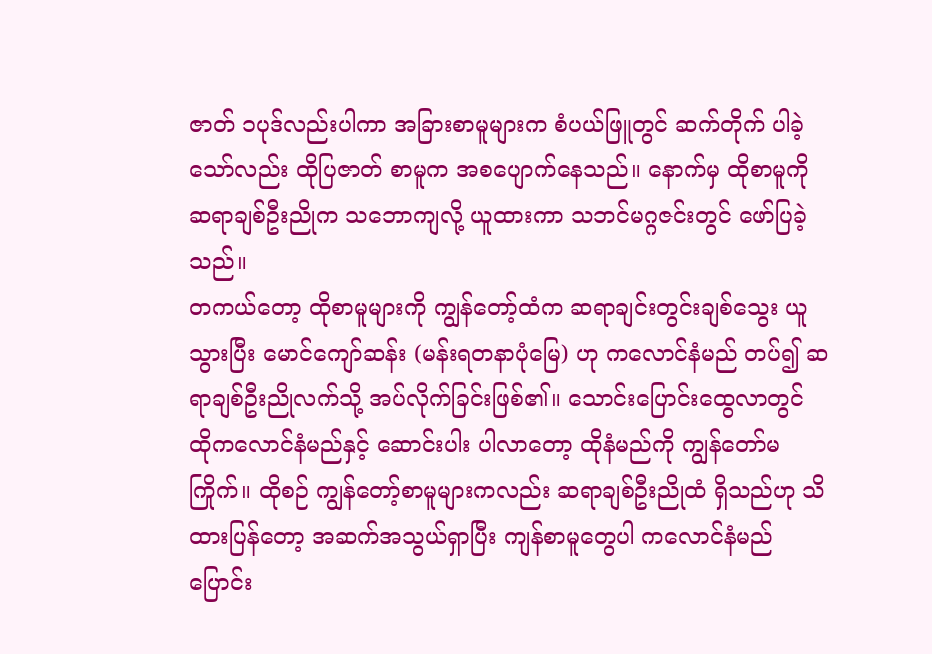ဇာတ် ၁ပုဒ်လည်းပါကာ အခြားစာမူများက စံပယ်ဖြူတွင် ဆက်တိုက် ပါခဲ့သော်လည်း ထိုပြဇာတ် စာမူက အစပျောက်နေသည်။ နောက်မှ ထိုစာမူကို ဆရာချစ်ဦးညိုက သဘောကျလို့ ယူထားကာ သဘင်မဂ္ဂဇင်းတွင် ဖော်ပြခဲ့သည်။
တကယ်တော့ ထိုစာမူများကို ကျွန်တော့်ထံက ဆရာချင်းတွင်းချစ်သွေး ယူသွားပြီး မောင်ကျော်ဆန်း (မန်းရတနာပုံမြေ) ဟု ကလောင်နံမည် တပ်၍ ဆရာချစ်ဦးညိုလက်သို့ အပ်လိုက်ခြင်းဖြစ်၏။ သောင်းပြောင်းထွေလာတွင် ထိုကလောင်နံမည်နှင့် ဆောင်းပါး ပါလာတော့ ထိုနံမည်ကို ကျွန်တော်မကြိုက်။ ထိုစဉ် ကျွန်တော့်စာမူများကလည်း ဆရာချစ်ဦးညိုထံ ရှိသည်ဟု သိထားပြန်တော့ အဆက်အသွယ်ရှာပြီး ကျန်စာမူတွေပါ ကလောင်နံမည်ပြောင်း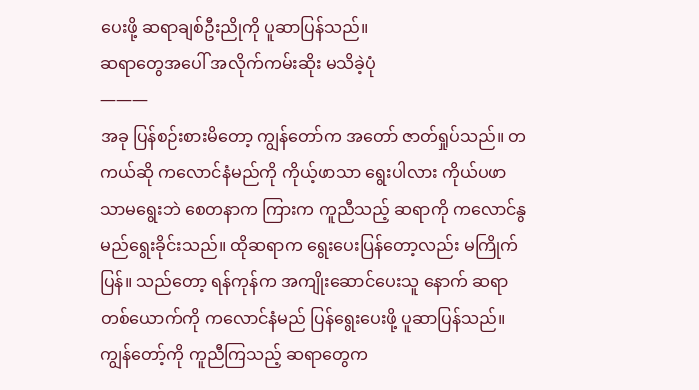ပေးဖို့ ဆရာချစ်ဦးညိုကို ပူဆာပြန်သည်။
ဆရာတွေအပေါ် အလိုက်ကမ်းဆိုး မသိခဲ့ပုံ
———
အခု ပြန်စဉ်းစားမိတော့ ကျွန်တော်က အတော် ဇာတ်ရှုပ်သည်။ တကယ်ဆို ကလောင်နံမည်ကို ကိုယ့်ဖာသာ ရွေးပါလား ကိုယ်ပဖာသာမရွေးဘဲ စေတနာက ကြားက ကူညီသည့် ဆရာကို ကလောင်နွမည်ရွေးခိုင်းသည်။ ထိုဆရာက ရွေးပေးပြန်တော့လည်း မကြိုက်ပြန်။ သည်တော့ ရန်ကုန်က အကျိုးဆောင်ပေးသူ နောက် ဆရာတစ်ယောက်ကို ကလောင်နံမည် ပြန်ရွေးပေးဖို့ ပူဆာပြန်သည်။ ကျွန်တော့်ကို ကူညီကြသည့် ဆရာတွေက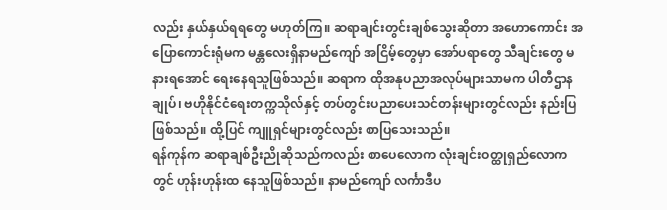လည်း နှယ်နှယ်ရရတွေ မဟုတ်ကြ။ ဆရာချင်းတွင်းချစ်သွေးဆိုတာ အဟောကောင်း အပြောကောင်းရုံမက မန္တလေးရှိနာမည်ကျော် အငြိမ့်တွေမှာ အော်ပရာတွေ သီချင်းတွေ မနားရအောင် ရေးနေရသူဖြစ်သည်။ ဆရာက ထိုအနုပညာအလုပ်များသာမက ပါတီဌာနချုပ်၊ ဗဟိုနိုင်ငံရေးတက္ကသိုလ်နှင့် တပ်တွင်းပညာပေးသင်တန်းများတွင်လည်း နည်းပြဖြစ်သည်။ ထို့ပြင် ကျူရှင်များတွင်လည်း စာပြသေးသည်။
ရန်ကုန်က ဆရာချစ်ဦးညိုဆိုသည်ကလည်း စာပေလောက လုံးချင်းဝတ္ထုရှည်လောကတွင် ဟုန်းဟုန်းထ နေသူဖြစ်သည်။ နာမည်ကျော် လင်္ကာဒီပ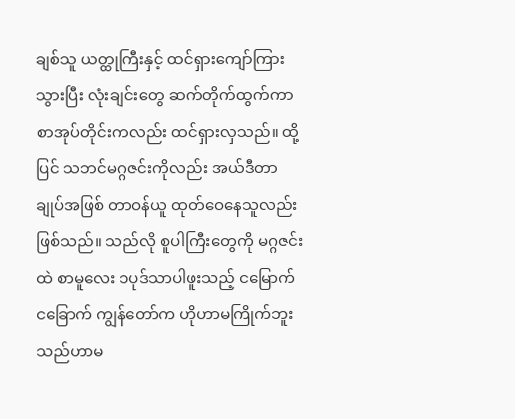ချစ်သူ ယတ္ထုကြီးနှင့် ထင်ရှားကျော်ကြားသွားပြီး လုံးချင်းတွေ ဆက်တိုက်ထွက်ကာ စာအုပ်တိုင်းကလည်း ထင်ရှားလှသည်။ ထို့ပြင် သဘင်မဂ္ဂဇင်းကိုလည်း အယ်ဒီတာချုပ်အဖြစ် တာဝန်ယူ ထုတ်ဝေနေသူလည်းဖြစ်သည်။ သည်လို စူပါကြီးတွေကို မဂ္ဂဇင်းထဲ စာမူလေး ၁ပုဒ်သာပါဖူးသည့် ငမြောက် ငခြောက် ကျွန်တော်က ဟိုဟာမကြိုက်ဘူး သည်ဟာမ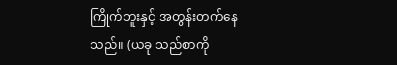ကြိုက်ဘူးနှင့် အတွန်းတက်နေသည်။ (ယခု သည်စာကို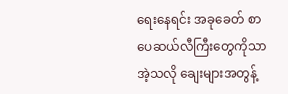ရေးနေရင်း အခုခေတ် စာပေဆယ်လီကြီးတွေကိုသာ အဲ့သလို ချေးများအတွန့်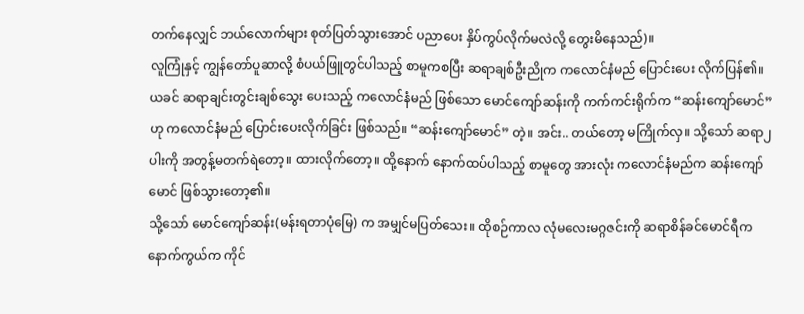တက်နေလျှင် ဘယ်လောက်များ စုတ်ပြတ်သွားအောင် ပညာပေး နှိပ်ကွပ်လိုက်မလဲလို့ တွေးမိနေသည်)။
လူကြုံနှင့် ကျွန်တော်ပူဆာလို့ စံပယ်ဖြူတွင်ပါသည့် စာမူကစပြီး ဆရာချစ်ဦးညိုက ကလောင်နံမည် ပြောင်းပေး လိုက်ပြန်၏။ ယခင် ဆရာချင်းတွင်းချစ်သွေး ပေးသည့် ကလောင်နံမည် ဖြစ်သော မောင်ကျော်ဆန်းကို ကက်ကင်းရိုက်က “ဆန်းကျော်မောင်” ဟု ကလောင်နံမည် ပြောင်းပေးလိုက်ခြင်း ဖြစ်သည်။ “ဆန်းကျော်မောင်” တဲ့။ အင်း.. တယ်တော့ မကြိုက်လှ။ သို့သော် ဆရာ၂ပါးကို အတွန့်မတက်ရဲတော့။ ထားလိုက်တော့။ ထို့နောက် နောက်ထပ်ပါသည့် စာမူတွေ အားလုံး ကလောင်နံမည်က ဆန်းကျော်မောင် ဖြစ်သွားတော့၏။
သို့သော် မောင်ကျော်ဆန်း(မန်းရတာပုံမြေ) က အမျှင်မပြတ်သေး။ ထိုစဉ်ကာလ လုံမလေးမဂ္ဂဇင်းကို ဆရာစိန်ခင်မောင်ရီက နောက်ကွယ်က ကိုင်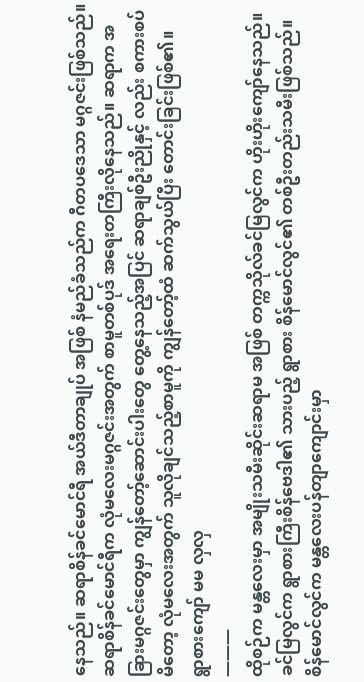နေသည်။ ဆရာစိန်ခင်မောင်ရီ အယ်ဒီတာချုပ် အဖြစ် နံမည်ခံသည်က ဂီတပဒေသာ မဂ္ဂဇင်းဖြစ်သည်။ ဆရာစိန်ခင်မောင်ရီက လုံမလေးမဂ္ဂဇင်းအတွက် စာမူတစ်ပုဒ် အရေးတကြီးလိုနေသည်။ ဆရာက အခြားမဂ္ဂဇင်းတွေမှာ ကျွန်တော့်ဆောင်းပါးတွေ တွေ့နေသည့်အပြင် ဆရာချစ်ဦးညိုနှင့် လည်း စကားစပ်မိတော့ လုံမလေးအတွက် သူလိုချင်သည့်စာမူကို ကျွန်တော့်ထံ ဆက်သွယ်ပြီး တောင်းခြင်းဖြစ်၏။
ရွာစားကျော် မမ လှလှ
———
ထိုစဉ်က မန္တလေးမှာ အမျိုးသမီးဆိုင်းဆရာမ အဖြစ် တက္ကသိုလ်ခင်မြလွင်က ဟိုးဟိုးကျော်နေသည်။ ခင်မြလွင်က ရွာစားကြီးစိန်ဗေဒါ၏ သားပည့် ရွာစား စိန်မောင်လွင်၏ တစ်ဦးတည်းသမီးဖြစ်သည်။ စိန်မောင်လွင်က မန္တလေးပန်တျာကျောင်းမှာ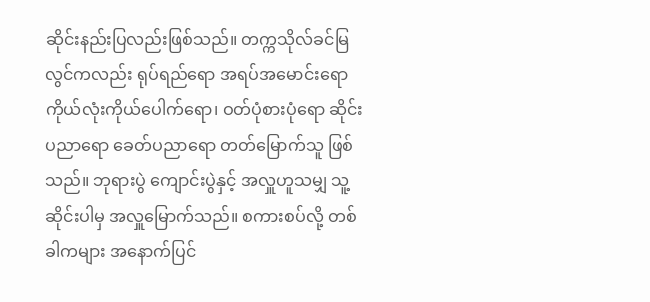ဆိုင်းနည်းပြလည်းဖြစ်သည်။ တက္ကသိုလ်ခင်မြလွင်ကလည်း ရုပ်ရည်ရော အရပ်အမောင်းရော ကိုယ်လုံးကိုယ်ပေါက်ရော၊ ဝတ်ပုံစားပုံရော ဆိုင်းပညာရော ခေတ်ပညာရော တတ်မြောက်သူ ဖြစ်သည်။ ဘုရားပွဲ ကျောင်းပွဲနှင့် အလှူဟူသမျှ သူ့ဆိုင်းပါမှ အလှူမြောက်သည်။ စကားစပ်လို့ တစ်ခါကများ အနောက်ပြင်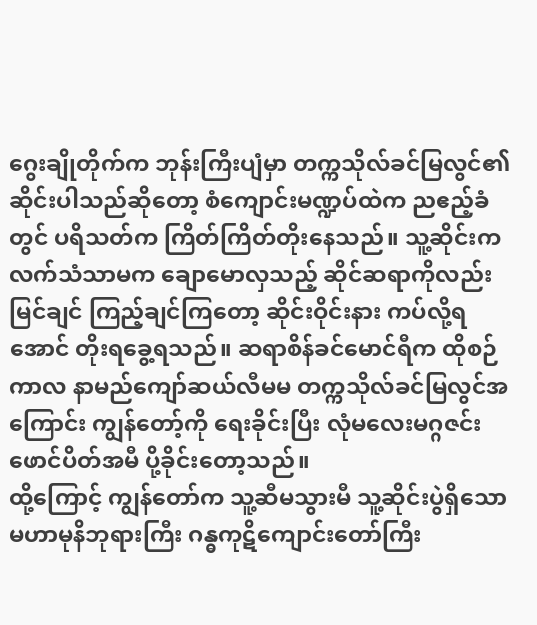ဂွေးချိုတိုက်က ဘုန်းကြီးပျံမှာ တက္ကသိုလ်ခင်မြလွင်၏ ဆိုင်းပါသည်ဆိုတော့ စံကျောင်းမဏ္ဍပ်ထဲက ညဧည့်ခံတွင် ပရိသတ်က ကြိတ်ကြိတ်တိုးနေသည်။ သူ့ဆိုင်းက လက်သံသာမက ချောမောလှသည့် ဆိုင်ဆရာကိုလည်း မြင်ချင် ကြည့်ချင်ကြတော့ ဆိုင်းဝိုင်းနား ကပ်လို့ရအောင် တိုးရခွေ့ရသည်။ ဆရာစိန်ခင်မောင်ရီက ထိုစဉ်ကာလ နာမည်ကျော်ဆယ်လီမမ တက္ကသိုလ်ခင်မြလွင်အကြောင်း ကျွန်တော့်ကို ရေးခိုင်းပြီး လုံမလေးမဂ္ဂဇင်း ဖောင်ပိတ်အမီ ပို့ခိုင်းတော့သည်။
ထို့ကြောင့် ကျွန်တော်က သူ့ဆီမသွားမီ သူ့ဆိုင်းပွဲရှိသော မဟာမုနိဘုရားကြီး ဂန္ဓကုဋိကျောင်းတော်ကြီး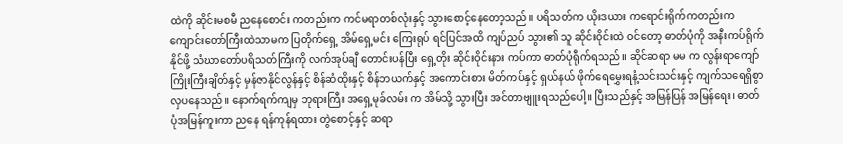ထဲကို ဆိုင်းမစမီ ညနေစောင်း ကတည်းက ကင်မရာတစ်လုံးနှင့် သွားစောင့်နေတော့သည်။ ပရိသတ်က ယိုးဒယား ကရောင်းရိုက်ကတည်းက ကျောင်းတော်ကြီးထဲသာမက ပြတိုက်ရှေ့ အိမ်ရှေ့မင်း ကြေးရုပ် ရင်ပြင်အထိ ကျပ်ညပ် သွား၏ သူ ဆိုင်းဝိုင်းထဲ ဝင်တော့ ဓာတ်ပုံကို အနီးကပ်ရိုက်နိုင်ဖို့ သံဃာတော်ပရိသတ်ကြီးကို လက်အုပ်ချီ တောင်းပန်ပြီး ရှေ့တိုး ဆိုင်းဝိုင်းနား ကပ်ကာ ဓာတ်ပုံရီုက်ရသည်။ ဆိုင်ဆရာ မမ က လွန်းရာကျော် ကြိုးကြီးချိတ်နှင့် မှန်ဇာနိုင်လွန်နှင့် စိန်ဆံထိုးနှင့် စိန်ဘယက်နှင့် အကောင်းစား မိတ်ကပ်နှင့် ရှယ်နယ် ဖိုက်ရေမွှေးရနံ့သင်းသင်းနှင့် ကျက်သရေရှိစွာ လှပနေသည်။ နောက်ရက်ကျမှ ဘုရားကြီး အရှေ့မုခ်လမ်း က အိမ်သို့ သွားပြီး အင်တာဗျူးရသည်ပေါ့။ ပြီးသည်နှင့် အမြန်ပြန် အမြန်ရေး၊ ဓာတ်ပုံအမြန်ကူးကာ ညနေ ရန်ကုန်ရထား တွဲစောင့်နှင့် ဆရာ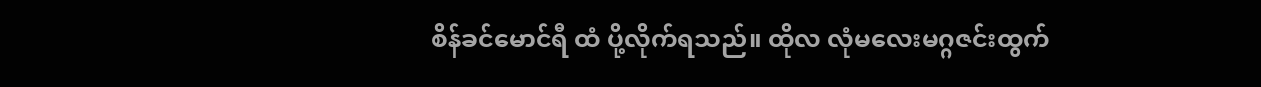စိန်ခင်မောင်ရီ ထံ ပို့လိုက်ရသည်။ ထိုလ လုံမလေးမဂ္ဂဇင်းထွက်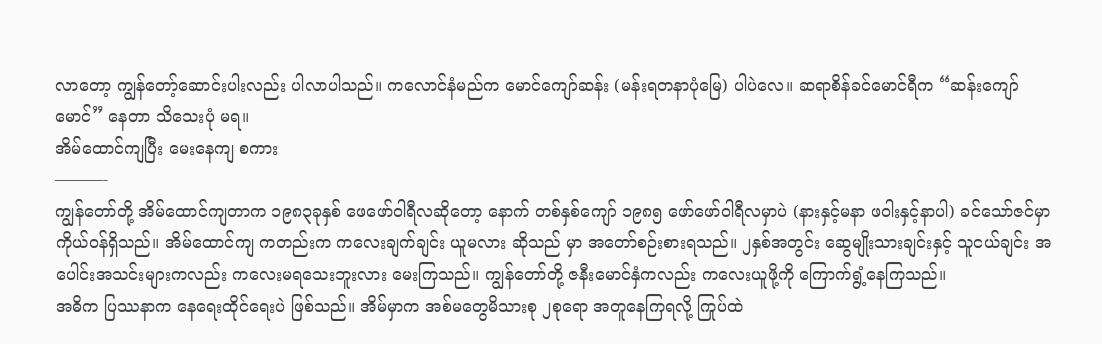လာတော့ ကျွန်တော့်ဆောင်းပါးလည်း ပါလာပါသည်။ ကလောင်နံမည်က မောင်ကျော်ဆန်း (မန်းရတနာပုံမြေ) ပါပဲလေ။ ဆရာစိန်ခင်မောင်ရီက “ဆန်းကျော်မောင်” နေတာ သိသေးပုံ မရ။
အိမ်ထောင်ကျပြီး မေးနေကျ စကား
———-
ကျွန်တော်တို့ အိမ်ထောင်ကျတာက ၁၉၈၃ခုနှစ် ဖေဖော်ဝါရီလဆိုတော့ နောက် တစ်နှစ်ကျော် ၁၉၈၅ ဖော်ဖော်ဝါရီလမှာပဲ (နားနှင့်မနာ ဖဝါးနှင့်နာပါ) ခင်သော်ဇင်မှာ ကိုယ်ဝန်ရှိသည်။ အိမ်ထောင်ကျ ကတည်းက ကလေးချက်ချင်း ယူမလား ဆိုသည် မှာ အတော်စဉ်းစားရသည်။ ၂နှစ်အတွင်း ဆွေမျိုးသားချင်းနှင့် သူငယ်ချင်း အပေါင်းအသင်းများကလည်း ကလေးမရသေးဘူးလား မေးကြသည်။ ကျွန်တော်တို့ ဇနီးမောင်နှံကလည်း ကလေးယူဖို့ကို ကြောက်ရွံ့နေကြသည်။
အဓိက ပြဿနာက နေရေးထိုင်ရေးပဲ ဖြစ်သည်။ အိမ်မှာက အစ်မတွေမိသားစု ၂စုရော အတူနေကြရလို့ ကြုပ်ထဲ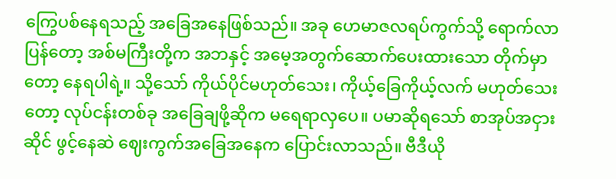ကြွေပစ်နေရသည့် အခြေအနေဖြစ်သည်။ အခု ဟေမာဇလရပ်ကွက်သို့ ရောက်လာပြန်တော့ အစ်မကြီးတို့က အဘနှင့် အမေ့အတွက်ဆောက်ပေးထားသော တိုက်မှာတော့ နေရပါရဲ့။ သို့သော် ကိုယ်ပိုင်မဟုတ်သေး၊ ကိုယ့်ခြေကိုယ့်လက် မဟုတ်သေးတော့ လုပ်ငန်းတစ်ခု အခြေချဖို့ဆိုက မရေရာလှပေ။ ပမာဆိုရသော် စာအုပ်အငှားဆိုင် ဖွင့်နေဆဲ ဈေးကွက်အခြေအနေက ပြောင်းလာသည်။ ဗီဒီယို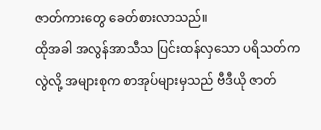ဇာတ်ကားတွေ ခေတ်စားလာသည်။
ထိုအခါ အလွန်အာသီသ ပြင်းထန်လှသော ပရိသတ်က လွဲလို့ အများစုက စာအုပ်များမှသည် ဗီဒီယို ဇာတ်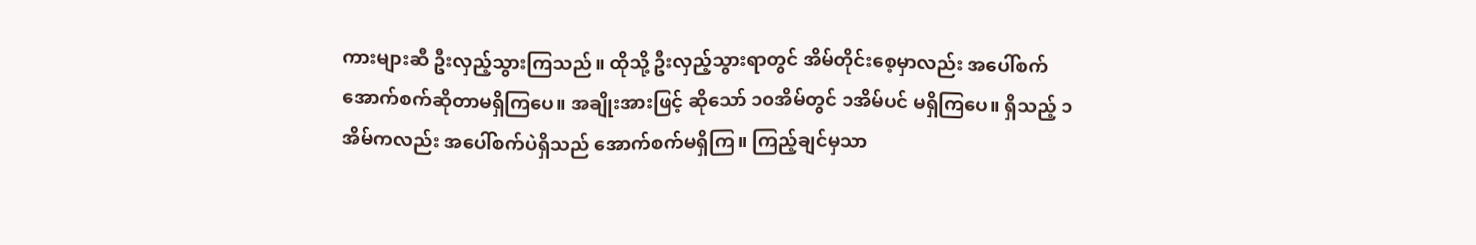ကားများဆီ ဦးလှည့်သွားကြသည်။ ထိုသို့ ဦးလှည့်သွားရာတွင် အိမ်တိုင်းစေ့မှာလည်း အပေါ်စက် အောက်စက်ဆိုတာမရှိကြပေ။ အချိုးအားဖြင့် ဆိုသော် ၁၀အိမ်တွင် ၁အိမ်ပင် မရှိကြပေ။ ရှိသည့် ၁အိမ်ကလည်း အပေါ်စက်ပဲရှိသည် အောက်စက်မရှိကြ။ ကြည့်ချင်မှသာ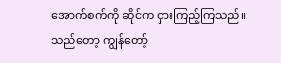အောက်စက်ကို ဆိုင်က ငှားကြည့်ကြသည်။ သည်တော့ ကျွန်တော့်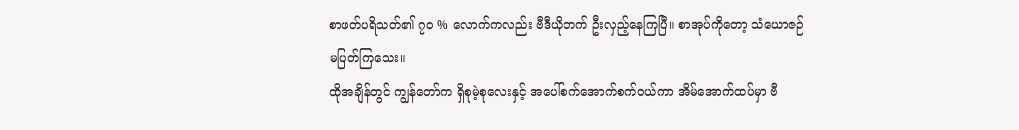စာဖတ်ပရိသတ်၏ ၇၀ % လောက်ကလည်း ဗီဒီယိုဘက် ဦးလှည့်နေကြပြီ။ စာအုပ်ကိုတော့ သံယောဇဉ် မပြတ်ကြသေး။
ထိုအချိန်တွင် ကျွန်တော်က ရှိစုမဲ့စုလေးနှင့် အပေါ်စက်အောက်စက်ဝယ်ကာ အိမ်အောက်ထပ်မှာ ဗီ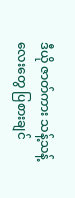ဒီယို ဇာတ်ကား သန့်သန့်လေးတွေ ပြစားချင်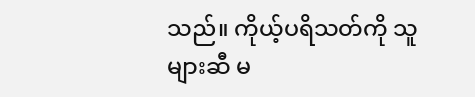သည်။ ကိုယ့်ပရိသတ်ကို သူများဆီ မ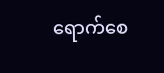ရောက်စေ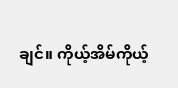ချင်။ ကိုယ့်အိမ်ကိုယ့်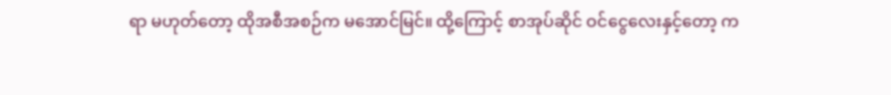ရာ မဟုတ်တော့ ထိုအစီအစဉ်က မအောင်မြင်။ ထို့ကြောင့် စာအုပ်ဆိုင် ဝင်ငွေလေးနှင့်တော့ က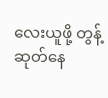လေးယူဖို့ တွန့်ဆုတ်နေ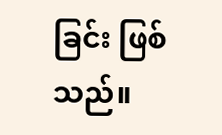ခြင်း ဖြစ်သည်။